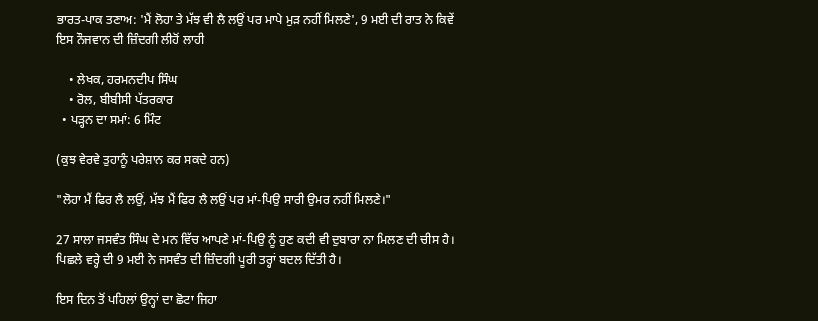ਭਾਰਤ-ਪਾਕ ਤਣਾਅ: 'ਮੈਂ ਲੋਹਾ ਤੇ ਮੱਝ ਵੀ ਲੈ ਲਉਂ ਪਰ ਮਾਪੇ ਮੁੜ ਨਹੀਂ ਮਿਲਣੇ', 9 ਮਈ ਦੀ ਰਾਤ ਨੇ ਕਿਵੇਂ ਇਸ ਨੌਜਵਾਨ ਦੀ ਜ਼ਿੰਦਗੀ ਲੀਹੋਂ ਲਾਹੀ

    • ਲੇਖਕ, ਹਰਮਨਦੀਪ ਸਿੰਘ
    • ਰੋਲ, ਬੀਬੀਸੀ ਪੱਤਰਕਾਰ
  • ਪੜ੍ਹਨ ਦਾ ਸਮਾਂ: 6 ਮਿੰਟ

(ਕੁਝ ਵੇਰਵੇ ਤੁਹਾਨੂੰ ਪਰੇਸ਼ਾਨ ਕਰ ਸਕਦੇ ਹਨ)

"ਲੋਹਾ ਮੈਂ ਫਿਰ ਲੈ ਲਉਂ, ਮੱਝ ਮੈਂ ਫਿਰ ਲੈ ਲਉਂ ਪਰ ਮਾਂ-ਪਿਉ ਸਾਰੀ ਉਮਰ ਨਹੀਂ ਮਿਲਣੇ।"

27 ਸਾਲਾ ਜਸਵੰਤ ਸਿੰਘ ਦੇ ਮਨ ਵਿੱਚ ਆਪਣੇ ਮਾਂ-ਪਿਉ ਨੂੰ ਹੁਣ ਕਦੀ ਵੀ ਦੁਬਾਰਾ ਨਾ ਮਿਲਣ ਦੀ ਚੀਸ ਹੈ। ਪਿਛਲੇ ਵਰ੍ਹੇ ਦੀ 9 ਮਈ ਨੇ ਜਸਵੰਤ ਦੀ ਜ਼ਿੰਦਗੀ ਪੂਰੀ ਤਰ੍ਹਾਂ ਬਦਲ ਦਿੱਤੀ ਹੈ।

ਇਸ ਦਿਨ ਤੋਂ ਪਹਿਲਾਂ ਉਨ੍ਹਾਂ ਦਾ ਛੋਟਾ ਜਿਹਾ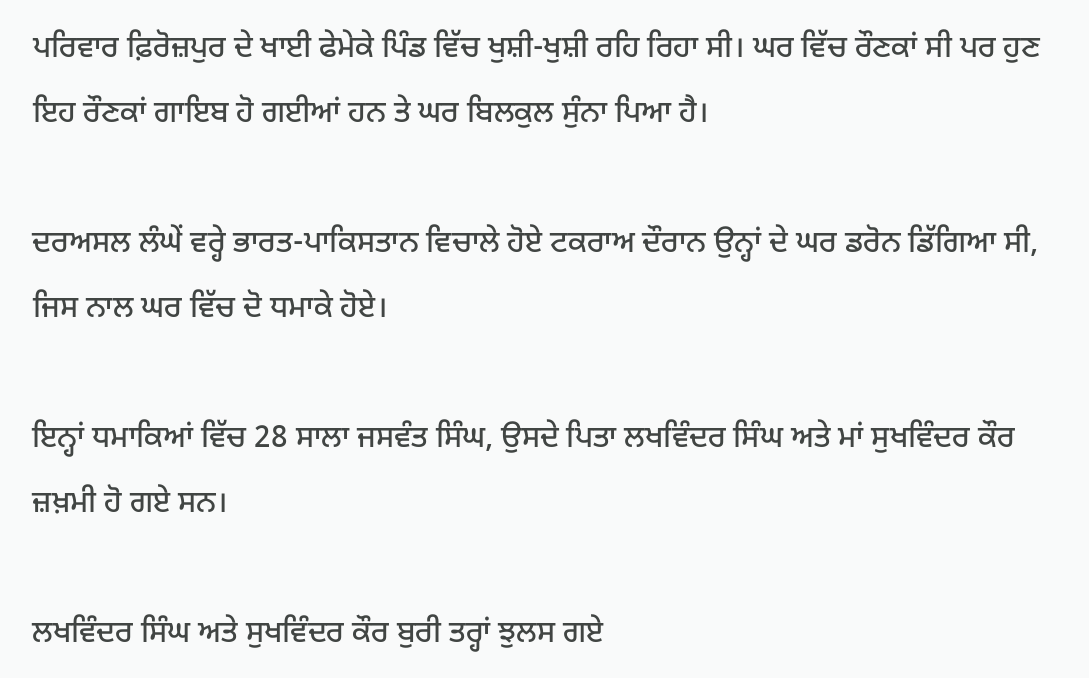ਪਰਿਵਾਰ ਫ਼ਿਰੋਜ਼ਪੁਰ ਦੇ ਖਾਈ ਫੇਮੇਕੇ ਪਿੰਡ ਵਿੱਚ ਖੁਸ਼ੀ-ਖੁਸ਼ੀ ਰਹਿ ਰਿਹਾ ਸੀ। ਘਰ ਵਿੱਚ ਰੌਣਕਾਂ ਸੀ ਪਰ ਹੁਣ ਇਹ ਰੌਣਕਾਂ ਗਾਇਬ ਹੋ ਗਈਆਂ ਹਨ ਤੇ ਘਰ ਬਿਲਕੁਲ ਸੁੰਨਾ ਪਿਆ ਹੈ।

ਦਰਅਸਲ ਲੰਘੇਂ ਵਰ੍ਹੇ ਭਾਰਤ-ਪਾਕਿਸਤਾਨ ਵਿਚਾਲੇ ਹੋਏ ਟਕਰਾਅ ਦੌਰਾਨ ਉਨ੍ਹਾਂ ਦੇ ਘਰ ਡਰੋਨ ਡਿੱਗਿਆ ਸੀ, ਜਿਸ ਨਾਲ ਘਰ ਵਿੱਚ ਦੋ ਧਮਾਕੇ ਹੋਏ।

ਇਨ੍ਹਾਂ ਧਮਾਕਿਆਂ ਵਿੱਚ 28 ਸਾਲਾ ਜਸਵੰਤ ਸਿੰਘ, ਉਸਦੇ ਪਿਤਾ ਲਖਵਿੰਦਰ ਸਿੰਘ ਅਤੇ ਮਾਂ ਸੁਖਵਿੰਦਰ ਕੌਰ ਜ਼ਖ਼ਮੀ ਹੋ ਗਏ ਸਨ।

ਲਖਵਿੰਦਰ ਸਿੰਘ ਅਤੇ ਸੁਖਵਿੰਦਰ ਕੌਰ ਬੁਰੀ ਤਰ੍ਹਾਂ ਝੁਲਸ ਗਏ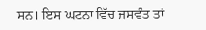ਸਨ। ਇਸ ਘਟਨਾ ਵਿੱਚ ਜਸਵੰਤ ਤਾਂ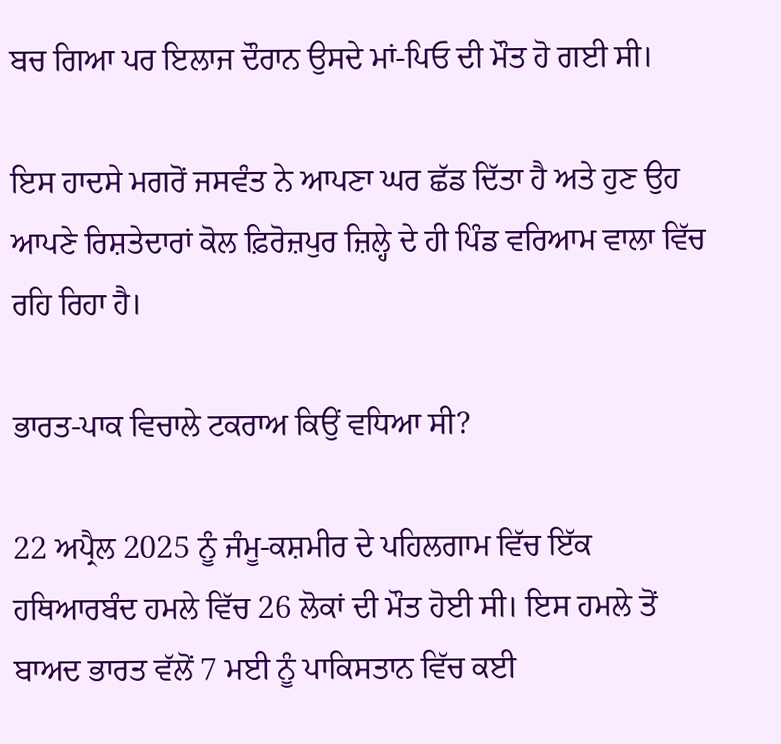ਬਚ ਗਿਆ ਪਰ ਇਲਾਜ ਦੌਰਾਨ ਉਸਦੇ ਮਾਂ-ਪਿਓ ਦੀ ਮੌਤ ਹੋ ਗਈ ਸੀ।

ਇਸ ਹਾਦਸੇ ਮਗਰੋਂ ਜਸਵੰਤ ਨੇ ਆਪਣਾ ਘਰ ਛੱਡ ਦਿੱਤਾ ਹੈ ਅਤੇ ਹੁਣ ਉਹ ਆਪਣੇ ਰਿਸ਼ਤੇਦਾਰਾਂ ਕੋਲ ਫ਼ਿਰੋਜ਼ਪੁਰ ਜ਼ਿਲ੍ਹੇ ਦੇ ਹੀ ਪਿੰਡ ਵਰਿਆਮ ਵਾਲਾ ਵਿੱਚ ਰਹਿ ਰਿਹਾ ਹੈ।

ਭਾਰਤ-ਪਾਕ ਵਿਚਾਲੇ ਟਕਰਾਅ ਕਿਉਂ ਵਧਿਆ ਸੀ?

22 ਅਪ੍ਰੈਲ 2025 ਨੂੰ ਜੰਮੂ-ਕਸ਼ਮੀਰ ਦੇ ਪਹਿਲਗਾਮ ਵਿੱਚ ਇੱਕ ਹਥਿਆਰਬੰਦ ਹਮਲੇ ਵਿੱਚ 26 ਲੋਕਾਂ ਦੀ ਮੌਤ ਹੋਈ ਸੀ। ਇਸ ਹਮਲੇ ਤੋਂ ਬਾਅਦ ਭਾਰਤ ਵੱਲੋਂ 7 ਮਈ ਨੂੰ ਪਾਕਿਸਤਾਨ ਵਿੱਚ ਕਈ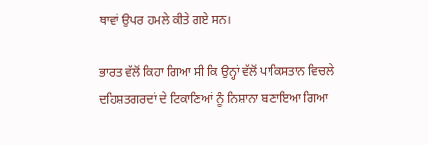ਥਾਵਾਂ ਉਪਰ ਹਮਲੇ ਕੀਤੇ ਗਏ ਸਨ।

ਭਾਰਤ ਵੱਲੋਂ ਕਿਹਾ ਗਿਆ ਸੀ ਕਿ ਉਨ੍ਹਾਂ ਵੱਲੋਂ ਪਾਕਿਸਤਾਨ ਵਿਚਲੇ ਦਹਿਸ਼ਤਗਰਦਾਂ ਦੇ ਟਿਕਾਣਿਆਂ ਨੂੰ ਨਿਸ਼ਾਨਾ ਬਣਾਇਆ ਗਿਆ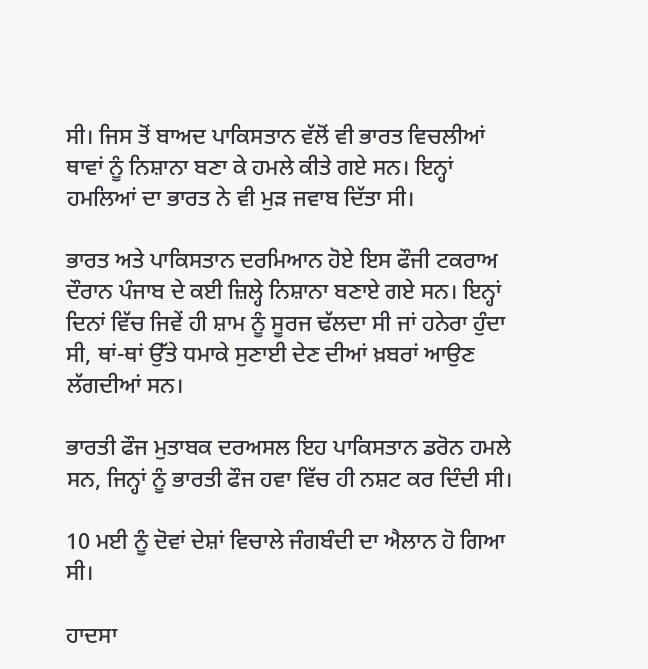ਸੀ। ਜਿਸ ਤੋਂ ਬਾਅਦ ਪਾਕਿਸਤਾਨ ਵੱਲੋਂ ਵੀ ਭਾਰਤ ਵਿਚਲੀਆਂ ਥਾਵਾਂ ਨੂੰ ਨਿਸ਼ਾਨਾ ਬਣਾ ਕੇ ਹਮਲੇ ਕੀਤੇ ਗਏ ਸਨ। ਇਨ੍ਹਾਂ ਹਮਲਿਆਂ ਦਾ ਭਾਰਤ ਨੇ ਵੀ ਮੁੜ ਜਵਾਬ ਦਿੱਤਾ ਸੀ।

ਭਾਰਤ ਅਤੇ ਪਾਕਿਸਤਾਨ ਦਰਮਿਆਨ ਹੋਏ ਇਸ ਫੌਜੀ ਟਕਰਾਅ ਦੌਰਾਨ ਪੰਜਾਬ ਦੇ ਕਈ ਜ਼ਿਲ੍ਹੇ ਨਿਸ਼ਾਨਾ ਬਣਾਏ ਗਏ ਸਨ। ਇਨ੍ਹਾਂ ਦਿਨਾਂ ਵਿੱਚ ਜਿਵੇਂ ਹੀ ਸ਼ਾਮ ਨੂੰ ਸੂਰਜ ਢੱਲਦਾ ਸੀ ਜਾਂ ਹਨੇਰਾ ਹੁੰਦਾ ਸੀ, ਥਾਂ-ਥਾਂ ਉੱਤੇ ਧਮਾਕੇ ਸੁਣਾਈ ਦੇਣ ਦੀਆਂ ਖ਼ਬਰਾਂ ਆਉਣ ਲੱਗਦੀਆਂ ਸਨ।

ਭਾਰਤੀ ਫੌਜ ਮੁਤਾਬਕ ਦਰਅਸਲ ਇਹ ਪਾਕਿਸਤਾਨ ਡਰੋਨ ਹਮਲੇ ਸਨ, ਜਿਨ੍ਹਾਂ ਨੂੰ ਭਾਰਤੀ ਫੌਜ ਹਵਾ ਵਿੱਚ ਹੀ ਨਸ਼ਟ ਕਰ ਦਿੰਦੀ ਸੀ।

10 ਮਈ ਨੂੰ ਦੋਵਾਂ ਦੇਸ਼ਾਂ ਵਿਚਾਲੇ ਜੰਗਬੰਦੀ ਦਾ ਐਲਾਨ ਹੋ ਗਿਆ ਸੀ।

ਹਾਦਸਾ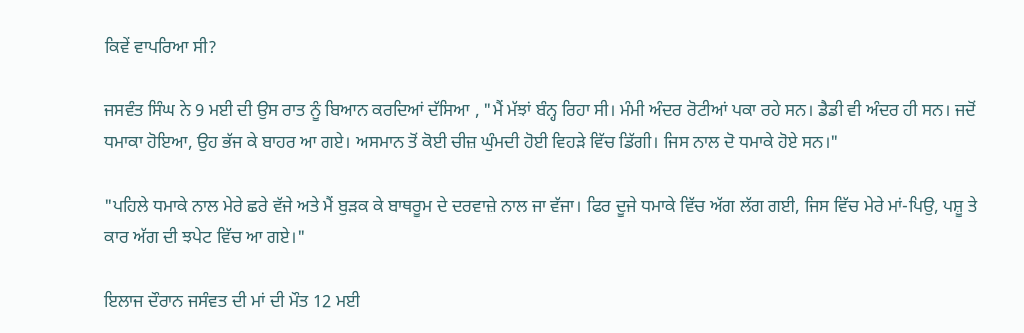ਕਿਵੇਂ ਵਾਪਰਿਆ ਸੀ?

ਜਸਵੰਤ ਸਿੰਘ ਨੇ 9 ਮਈ ਦੀ ਉਸ ਰਾਤ ਨੂੰ ਬਿਆਨ ਕਰਦਿਆਂ ਦੱਸਿਆ , "ਮੈਂ ਮੱਝਾਂ ਬੰਨ੍ਹ ਰਿਹਾ ਸੀ। ਮੰਮੀ ਅੰਦਰ ਰੋਟੀਆਂ ਪਕਾ ਰਹੇ ਸਨ। ਡੈਡੀ ਵੀ ਅੰਦਰ ਹੀ ਸਨ। ਜਦੋਂ ਧਮਾਕਾ ਹੋਇਆ, ਉਹ ਭੱਜ ਕੇ ਬਾਹਰ ਆ ਗਏ। ਅਸਮਾਨ ਤੋਂ ਕੋਈ ਚੀਜ਼ ਘੁੰਮਦੀ ਹੋਈ ਵਿਹੜੇ ਵਿੱਚ ਡਿੱਗੀ। ਜਿਸ ਨਾਲ ਦੋ ਧਮਾਕੇ ਹੋਏ ਸਨ।"

"ਪਹਿਲੇ ਧਮਾਕੇ ਨਾਲ ਮੇਰੇ ਛਰੇ ਵੱਜੇ ਅਤੇ ਮੈਂ ਬੁੜਕ ਕੇ ਬਾਥਰੂਮ ਦੇ ਦਰਵਾਜ਼ੇ ਨਾਲ ਜਾ ਵੱਜਾ। ਫਿਰ ਦੂਜੇ ਧਮਾਕੇ ਵਿੱਚ ਅੱਗ ਲੱਗ ਗਈ, ਜਿਸ ਵਿੱਚ ਮੇਰੇ ਮਾਂ-ਪਿਉ, ਪਸ਼ੂ ਤੇ ਕਾਰ ਅੱਗ ਦੀ ਝਪੇਟ ਵਿੱਚ ਆ ਗਏ।"

ਇਲਾਜ ਦੌਰਾਨ ਜਸੰਵਤ ਦੀ ਮਾਂ ਦੀ ਮੌਤ 12 ਮਈ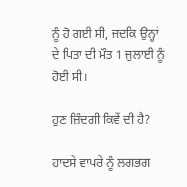ਨੂੰ ਹੋ ਗਈ ਸੀ, ਜਦਕਿ ਉਨ੍ਹਾਂ ਦੇ ਪਿਤਾ ਦੀ ਮੌਤ 1 ਜੁਲਾਈ ਨੂੰ ਹੋਈ ਸੀ।

ਹੁਣ ਜ਼ਿੰਦਗੀ ਕਿਵੇਂ ਦੀ ਹੈ?

ਹਾਦਸੇ ਵਾਪਰੇ ਨੂੰ ਲਗਭਗ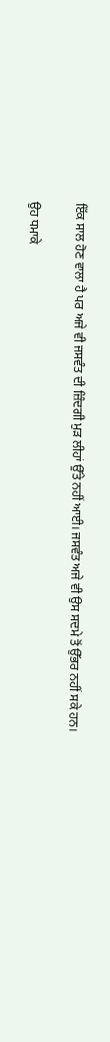ਇੱਕ ਸਾਲ ਹੋਣ ਵਾਲਾ ਹੈ ਪਰ ਅਜੇ ਵੀ ਜਸਵੰਤ ਦੀ ਜ਼ਿੰਦਗੀ ਮੁੜ ਲੀਹਾਂ ਉੱਤੇ ਨਹੀਂ ਆਈ। ਜਸਵੰਤ ਅਜੇ ਵੀ ਉਸ ਸਦਮੇ ਤੋਂ ਉੱਭਰ ਨਹੀਂ ਸਕੇ ਹਨ।

ਉਹ ਧਮਾਕੇ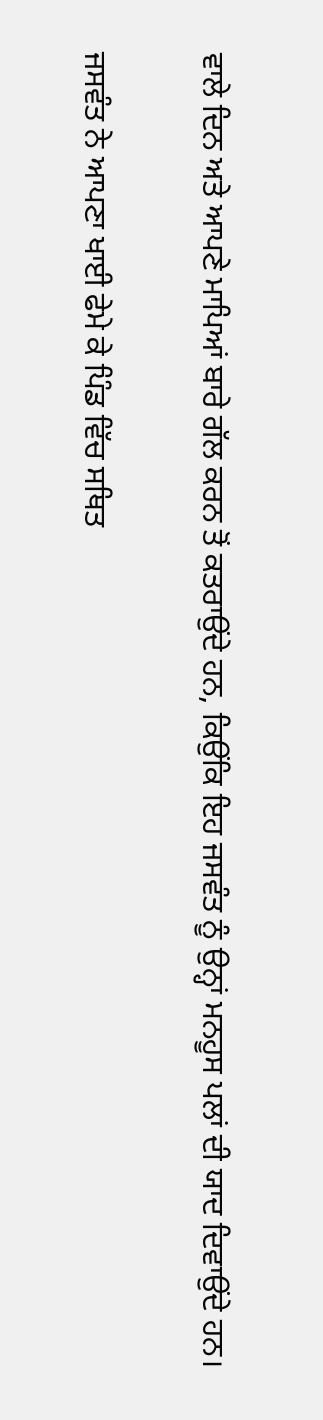ਵਾਲੇ ਦਿਨ ਅਤੇ ਆਪਣੇ ਮਾਪਿਆਂ ਬਾਰੇ ਗੱਲ ਕਰਨ ਤੋਂ ਕਤਰਾਉਂਦੇ ਹਨ, ਕਿਉਂਕਿ ਇਹ ਜਸਵੰਤ ਨੂੰ ਉਨ੍ਹਾਂ ਮਨਹੂਸ ਪਲਾਂ ਦੀ ਯਾਦ ਦਿਵਾਉਂਦੇ ਹਨ।

ਜਸਵੰਤ ਨੇ ਆਪਣਾ ਖਾਈ ਫੇਮੇ ਕੇ ਪਿੰਡ ਵਿੱਚ ਸਥਿਤ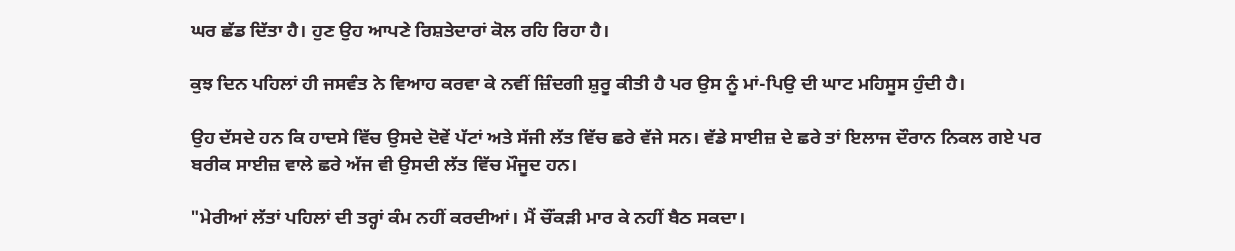ਘਰ ਛੱਡ ਦਿੱਤਾ ਹੈ। ਹੁਣ ਉਹ ਆਪਣੇ ਰਿਸ਼ਤੇਦਾਰਾਂ ਕੋਲ ਰਹਿ ਰਿਹਾ ਹੈ।

ਕੁਝ ਦਿਨ ਪਹਿਲਾਂ ਹੀ ਜਸਵੰਤ ਨੇ ਵਿਆਹ ਕਰਵਾ ਕੇ ਨਵੀਂ ਜ਼ਿੰਦਗੀ ਸ਼ੁਰੂ ਕੀਤੀ ਹੈ ਪਰ ਉਸ ਨੂੰ ਮਾਂ-ਪਿਉ ਦੀ ਘਾਟ ਮਹਿਸੂਸ ਹੁੰਦੀ ਹੈ।

ਉਹ ਦੱਸਦੇ ਹਨ ਕਿ ਹਾਦਸੇ ਵਿੱਚ ਉਸਦੇ ਦੋਵੇਂ ਪੱਟਾਂ ਅਤੇ ਸੱਜੀ ਲੱਤ ਵਿੱਚ ਛਰੇ ਵੱਜੇ ਸਨ। ਵੱਡੇ ਸਾਈਜ਼ ਦੇ ਛਰੇ ਤਾਂ ਇਲਾਜ ਦੌਰਾਨ ਨਿਕਲ ਗਏ ਪਰ ਬਰੀਕ ਸਾਈਜ਼ ਵਾਲੇ ਛਰੇ ਅੱਜ ਵੀ ਉਸਦੀ ਲੱਤ ਵਿੱਚ ਮੌਜੂਦ ਹਨ।

"ਮੇਰੀਆਂ ਲੱਤਾਂ ਪਹਿਲਾਂ ਦੀ ਤਰ੍ਹਾਂ ਕੰਮ ਨਹੀਂ ਕਰਦੀਆਂ। ਮੈਂ ਚੌਂਕੜੀ ਮਾਰ ਕੇ ਨਹੀਂ ਬੈਠ ਸਕਦਾ।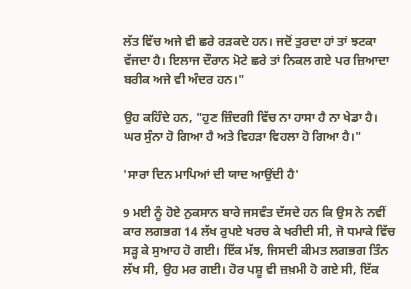ਲੱਤ ਵਿੱਚ ਅਜੇ ਵੀ ਛਰੇ ਰੜਕਦੇ ਹਨ। ਜਦੋਂ ਤੁਰਦਾ ਹਾਂ ਤਾਂ ਝਟਕਾ ਵੱਜਦਾ ਹੈ। ਇਲਾਜ ਦੌਰਾਨ ਮੋਟੇ ਛਰੇ ਤਾਂ ਨਿਕਲ ਗਏ ਪਰ ਜ਼ਿਆਦਾ ਬਰੀਕ ਅਜੇ ਵੀ ਅੰਦਰ ਹਨ।"

ਉਹ ਕਹਿੰਦੇ ਹਨ, "ਹੁਣ ਜ਼ਿੰਦਗੀ ਵਿੱਚ ਨਾ ਹਾਸਾ ਹੈ ਨਾ ਖੇਡਾ ਹੈ। ਘਰ ਸੁੰਨਾ ਹੋ ਗਿਆ ਹੈ ਅਤੇ ਵਿਹੜਾ ਵਿਹਲਾ ਹੋ ਗਿਆ ਹੈ।"

'ਸਾਰਾ ਦਿਨ ਮਾਪਿਆਂ ਦੀ ਯਾਦ ਆਉਂਦੀ ਹੈ'

9 ਮਈ ਨੂੰ ਹੋਏ ਨੁਕਸਾਨ ਬਾਰੇ ਜਸਵੰਤ ਦੱਸਦੇ ਹਨ ਕਿ ਉਸ ਨੇ ਨਵੀਂ ਕਾਰ ਲਗਭਗ 14 ਲੱਖ ਰੁਪਏ ਖਰਚ ਕੇ ਖਰੀਦੀ ਸੀ, ਜੋ ਧਮਾਕੇ ਵਿੱਚ ਸੜ੍ਹ ਕੇ ਸੁਆਹ ਹੋ ਗਈ। ਇੱਕ ਮੱਝ, ਜਿਸਦੀ ਕੀਮਤ ਲਗਭਗ ਤਿੰਨ ਲੱਖ ਸੀ, ਉਹ ਮਰ ਗਈ। ਹੋਰ ਪਸ਼ੂ ਵੀ ਜ਼ਖ਼ਮੀ ਹੋ ਗਏ ਸੀ, ਇੱਕ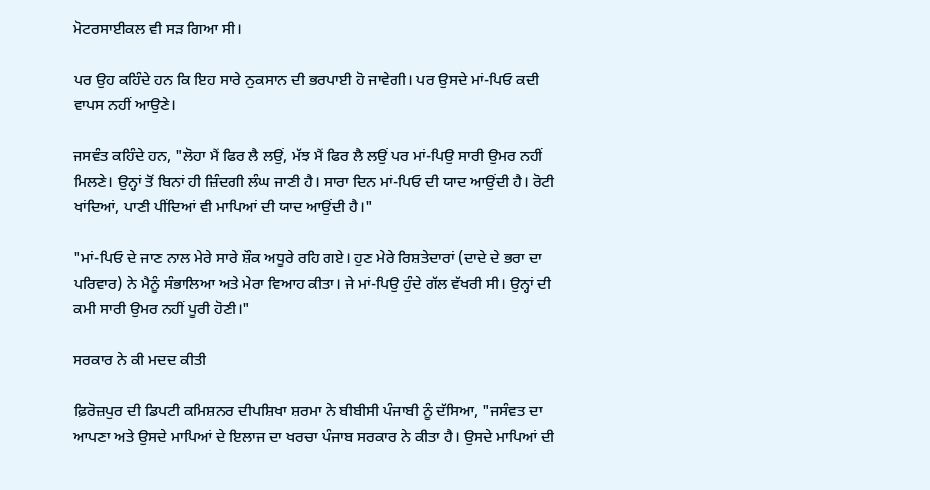ਮੋਟਰਸਾਈਕਲ ਵੀ ਸੜ ਗਿਆ ਸੀ।

ਪਰ ਉਹ ਕਹਿੰਦੇ ਹਨ ਕਿ ਇਹ ਸਾਰੇ ਨੁਕਸਾਨ ਦੀ ਭਰਪਾਈ ਹੋ ਜਾਵੇਗੀ। ਪਰ ਉਸਦੇ ਮਾਂ-ਪਿਓ ਕਦੀ ਵਾਪਸ ਨਹੀਂ ਆਉਣੇ।

ਜਸਵੰਤ ਕਹਿੰਦੇ ਹਨ, "ਲੋਹਾ ਮੈਂ ਫਿਰ ਲੈ ਲਉਂ, ਮੱਝ ਮੈਂ ਫਿਰ ਲੈ ਲਉਂ ਪਰ ਮਾਂ-ਪਿਉ ਸਾਰੀ ਉਮਰ ਨਹੀਂ ਮਿਲਣੇ। ਉਨ੍ਹਾਂ ਤੋਂ ਬਿਨਾਂ ਹੀ ਜ਼ਿੰਦਗੀ ਲੰਘ ਜਾਣੀ ਹੈ। ਸਾਰਾ ਦਿਨ ਮਾਂ-ਪਿਓ ਦੀ ਯਾਦ ਆਉਂਦੀ ਹੈ। ਰੋਟੀ ਖਾਂਦਿਆਂ, ਪਾਣੀ ਪੀਂਦਿਆਂ ਵੀ ਮਾਪਿਆਂ ਦੀ ਯਾਦ ਆਉਂਦੀ ਹੈ।"

"ਮਾਂ-ਪਿਓ ਦੇ ਜਾਣ ਨਾਲ ਮੇਰੇ ਸਾਰੇ ਸ਼ੌਕ ਅਧੂਰੇ ਰਹਿ ਗਏ। ਹੁਣ ਮੇਰੇ ਰਿਸ਼ਤੇਦਾਰਾਂ (ਦਾਦੇ ਦੇ ਭਰਾ ਦਾ ਪਰਿਵਾਰ) ਨੇ ਮੈਨੂੰ ਸੰਭਾਲਿਆ ਅਤੇ ਮੇਰਾ ਵਿਆਹ ਕੀਤਾ। ਜੇ ਮਾਂ-ਪਿਉ ਹੁੰਦੇ ਗੱਲ ਵੱਖਰੀ ਸੀ। ਉਨ੍ਹਾਂ ਦੀ ਕਮੀ ਸਾਰੀ ਉਮਰ ਨਹੀਂ ਪੂਰੀ ਹੋਣੀ।"

ਸਰਕਾਰ ਨੇ ਕੀ ਮਦਦ ਕੀਤੀ

ਫ਼ਿਰੋਜ਼ਪੁਰ ਦੀ ਡਿਪਟੀ ਕਮਿਸ਼ਨਰ ਦੀਪਸ਼ਿਖਾ ਸ਼ਰਮਾ ਨੇ ਬੀਬੀਸੀ ਪੰਜਾਬੀ ਨੂੰ ਦੱਸਿਆ, "ਜਸੰਵਤ ਦਾ ਆਪਣਾ ਅਤੇ ਉਸਦੇ ਮਾਪਿਆਂ ਦੇ ਇਲਾਜ ਦਾ ਖਰਚਾ ਪੰਜਾਬ ਸਰਕਾਰ ਨੇ ਕੀਤਾ ਹੈ। ਉਸਦੇ ਮਾਪਿਆਂ ਦੀ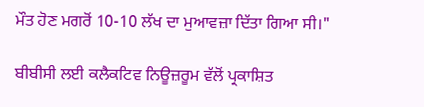ਮੌਤ ਹੋਣ ਮਗਰੋਂ 10-10 ਲੱਖ ਦਾ ਮੁਆਵਜ਼ਾ ਦਿੱਤਾ ਗਿਆ ਸੀ।"

ਬੀਬੀਸੀ ਲਈ ਕਲੈਕਟਿਵ ਨਿਊਜ਼ਰੂਮ ਵੱਲੋਂ ਪ੍ਰਕਾਸ਼ਿਤ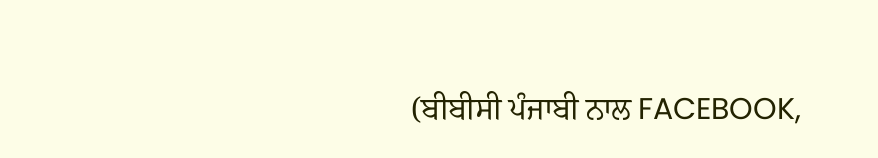(ਬੀਬੀਸੀ ਪੰਜਾਬੀ ਨਾਲ FACEBOOK,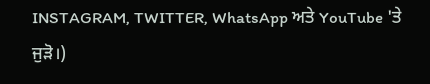INSTAGRAM, TWITTER, WhatsApp ਅਤੇ YouTube 'ਤੇ ਜੁੜੋ।)